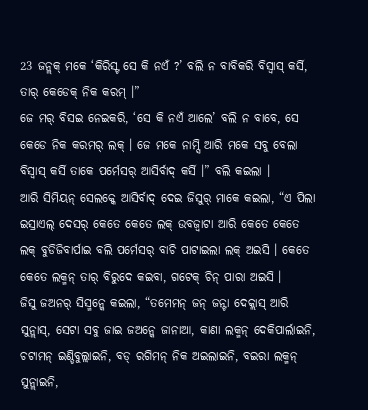23 ଜନ୍ଲକ୍ ମକେ ‘କିରିସ୍ଟ ସେ କି ନଏଁ ?’ ବଲି ନ ବାବିକରି ବିସ୍ବାସ୍ କର୍ସି, ତାର୍ କେଡେକ୍ ନିକ କରମ୍ ।”
ଜେ ମର୍ ବିସଇ ନେଇକରି, ‘ସେ କି ନଏଁ ଆଲେ’ ବଲି ନ ବାବେ, ସେ କେଡେ ନିକ କରମର୍ ଲକ୍ । ଜେ ମକେ ନାମ୍ସି ଆରି ମକେ ସବୁ ବେଲା ବିସ୍ବାସ୍ କର୍ସି ତାକେ ପର୍ମେସର୍ ଆସିର୍ବାଦ୍ କର୍ସି ।” ବଲି କଇଲା ।
ଆରି ସିମିୟନ୍ ସେଲକ୍କେ ଆସିର୍ବାଦ୍ ଦେଇ ଜିସୁର୍ ମାକେ କଇଲା, “ଏ ପିଲା ଇସ୍ରାଏଲ୍ ଦେସର୍ କେତେ କେତେ ଲକ୍ ଉବଜ୍ବାଟା ଆରି କେତେ କେତେ ଲକ୍ ବୁଡିଜିବାର୍ପାଇ ବଲି ପର୍ମେସର୍ ବାଚି ପାଟାଇଲା ଲକ୍ ଅଇସି । କେତେ କେତେ ଲକ୍ମନ୍ ତାର୍ ବିରୁଦେ କଇବା, ଗଟେକ୍ ଚିନ୍ ପାରା ଅଇସି ।
ଜିସୁ ଜଅନର୍ ସିସ୍ମନ୍କେ କଇଲା, “ତମେମନ୍ ଜନ୍ ଜନ୍ଟା ଦେକ୍ଲାସ୍ ଆରି ସୁନ୍ଲାସ୍, ସେଟା ସବୁ ଜାଇ ଜଅନ୍କେ ଜାନାଆ, କାଣା ଲକ୍ମନ୍ ଦେକିପାର୍ଲାଇନି, ଚଟାମନ୍ ଇଣ୍ଡିବୁଲ୍ଲାଇନି, ବଡ୍ ରଗିମନ୍ ନିକ ଅଇଲାଇନି, ବଇରା ଲକ୍ମନ୍ ସୁନ୍ଲାଇନି,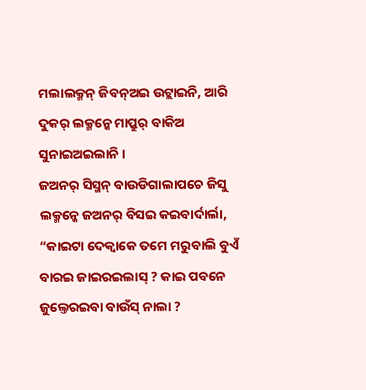ମଲାଲକ୍ମନ୍ ଜିବନ୍ଅଇ ଉଟ୍ଲାଇନି, ଆରି ଦୁକର୍ ଲକ୍ମନ୍କେ ମାପ୍ରୁର୍ ବାକିଅ ସୁନାଇଅଇଲାନି ।
ଜଅନର୍ ସିସ୍ମନ୍ ବାଉଡିଗାଲାପଚେ ଜିସୁ ଲକ୍ମନ୍କେ ଜଅନର୍ ବିସଇ କଇବାର୍ଦାର୍ଲା, “କାଇଟା ଦେକ୍ବାକେ ତମେ ମରୁବାଲି ବୁଏଁ ବାରଇ ଜାଇରଇଲାସ୍ ? କାଇ ପବନେ ଜୁଲ୍ତେରଇବା ବାଉଁସ୍ ନାଲା ?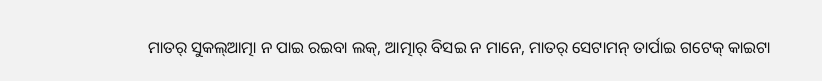ମାତର୍ ସୁକଲ୍ଆତ୍ମା ନ ପାଇ ରଇବା ଲକ୍, ଆତ୍ମାର୍ ବିସଇ ନ ମାନେ, ମାତର୍ ସେଟାମନ୍ ତାର୍ପାଇ ଗଟେକ୍ କାଇଟା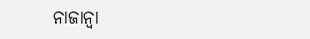ନାଜାନ୍ବା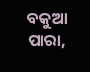ବକୁଆ ପାରା,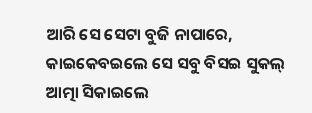ଆରି ସେ ସେଟା ବୁଜି ନାପାରେ, କାଇକେବଇଲେ ସେ ସବୁ ବିସଇ ସୁକଲ୍ ଆତ୍ମା ସିକାଇଲେ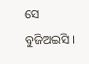ସେ ବୁଜିଅଇସି ।